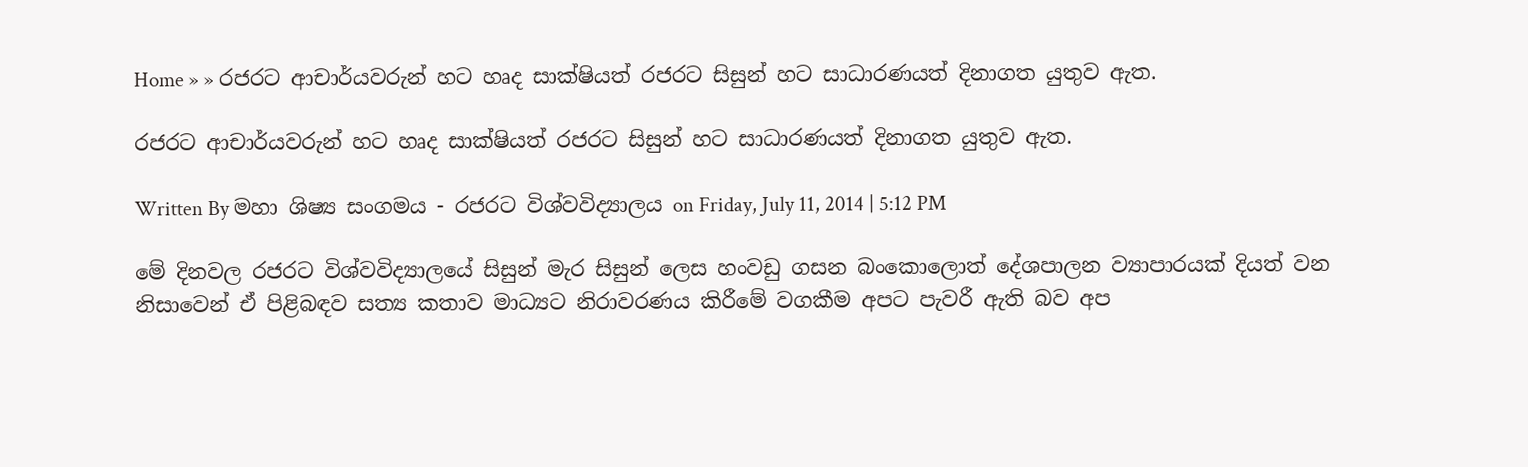Home » » රජරට ආචාර්යවරුන් හට හෘද සාක්ෂියත් රජරට සිසුන් හට සාධාරණයත් දිනාගත යුතුව ඇත.

රජරට ආචාර්යවරුන් හට හෘද සාක්ෂියත් රජරට සිසුන් හට සාධාරණයත් දිනාගත යුතුව ඇත.

Written By මහා ශිෂ්‍ය සංගමය - රජරට විශ්වවිද්‍යාලය on Friday, July 11, 2014 | 5:12 PM

මේ දිනවල රජරට විශ්වවිද්‍යාලයේ සිසුන් මැර සිසුන් ලෙස හංවඩු ගසන බංකොලොත් දේශපාලන ව්‍යාපාරයක් දියත් වන නිසාවෙන් ඒ පිළිබඳව සත්‍ය කතාව මාධ්‍යට නිරාවරණය කිරීමේ වගකීම අපට පැවරී ඇති බව අප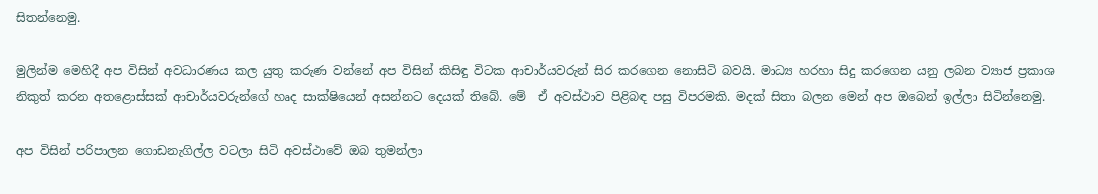සිතන්නෙමු.

මුලින්ම මෙහිදී අප විසින් අවධාරණය කල යුතු කරුණ වන්නේ අප විසින් කිසිඳු විටක ආචාර්යවරුන් සිර කරගෙන නොසිටි බවයි. මාධ්‍ය හරහා සිදු කරගෙන යනු ලබන ව්‍යාජ ප්‍රකාශ නිකුත් කරන අතළොස්සක් ආචාර්යවරුන්ගේ හෘද සාක්ෂියෙන් අසන්නට දෙයක් තිබේ. මේ  ඒ අවස්ථාව පිළිබඳ පසු විපරමකි. මදක් සිතා බලන මෙන් අප ඔබෙන් ඉල්ලා සිටින්නෙමු.

අප විසින් පරිපාලන ගොඩනැගිල්ල වටලා සිටි අවස්ථාවේ ඔබ තුමන්ලා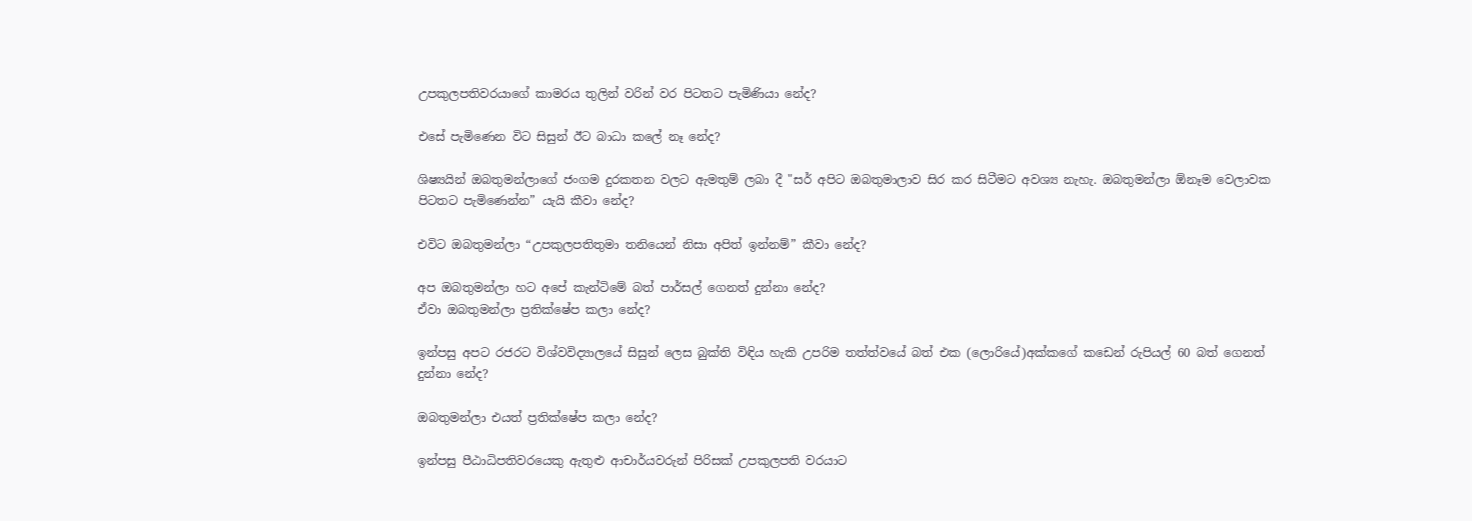උපකුලපතිවරයාගේ කාමරය තුලින් වරින් වර පිටතට පැමිණියා නේද?

එසේ පැමිණෙන විට සිසුන් ඊට බාධා කලේ නෑ නේද?

ශිෂ්‍යයින් ඔබතුමන්ලාගේ ජංගම දුරකතන වලට ඇමතුම් ලබා දී "සර් අපිට ඔබතුමාලාව සිර කර සිටීමට අවශ්‍ය නැහැ. ඔබතුමන්ලා ඕනෑම වෙලාවක පිටතට පැමිණෙන්න” යැයි කීවා නේද?

එවිට ඔබතුමන්ලා “උපකුලපතිතුමා තනියෙන් නිසා අපිත් ඉන්නම්” කීවා නේද?

අප ඔබතුමන්ලා හට අපේ කැන්ටිමේ බත් පාර්සල් ගෙනත් දුන්නා නේද?
ඒවා ඔබතුමන්ලා ප්‍රතික්ෂේප කලා නේද?

ඉන්පසු අපට රජරට විශ්වවිද්‍යාලයේ සිසුන් ලෙස බුක්ති විඳිය හැකි උපරිම තත්ත්වයේ බත් එක (ලොරියේ)අක්කගේ කඩෙන් රුපියල් 60 බත් ගෙනත් දුන්නා නේද?

ඔබතුමන්ලා එයත් ප්‍රතික්ෂේප කලා නේද?

ඉන්පසු පීඨාධිපතිවරයෙකු ඇතුළු ආචාර්යවරුන් පිරිසක් උපකුලපති වරයාට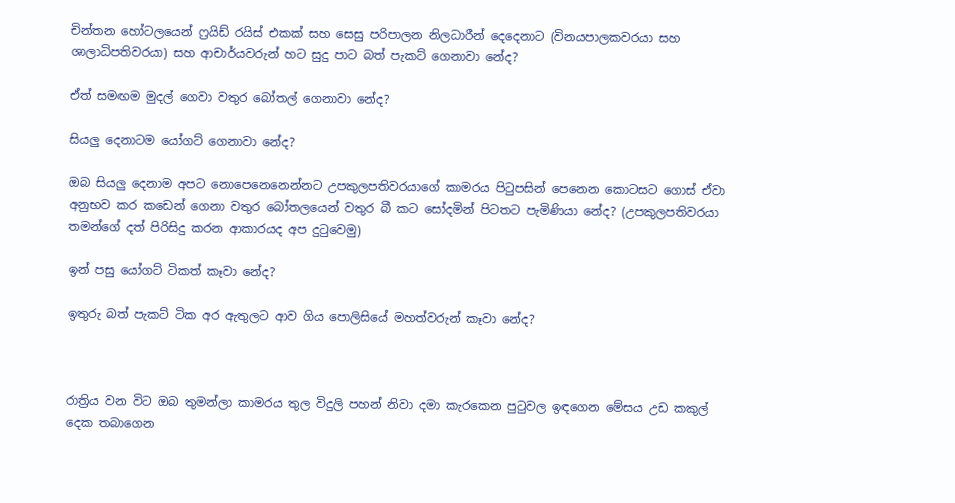චින්තන හෝටලයෙන් ෆ්‍රයිඩ් රයිස් එකක් සහ සෙසු පරිපාලන නිලධාරීන් දෙදෙනාට (විනයපාලකවරයා සහ ශාලාධිපතිවරයා) සහ ආචාර්යවරුන් හට සුදු පාට බත් පැකට් ගෙනාවා නේද?

ඒත් සමඟම මුදල් ගෙවා වතුර බෝතල් ගෙනාවා නේද?

සියලු දෙනාටම යෝගට් ගෙනාවා නේද?

ඔබ සියලු දෙනාම අපට නොපෙනෙනෙන්නට උපකුලපතිවරයාගේ කාමරය පිටුපසින් පෙනෙන කොටසට ගොස් ඒවා අනුභව කර කඩෙන් ගෙනා වතුර බෝතලයෙන් වතුර බී කට සෝදමින් පිටතට පැමිණියා නේද? (උපකුලපතිවරයා තමන්ගේ දත් පිරිසිදු කරන ආකාරයද අප දුටුවෙමු)

ඉන් පසු යෝගට් ටිකත් කෑවා නේද?

ඉතුරු බත් පැකට් ටික අර ඇතුලට ආව ගිය පොලිසියේ මහත්වරුන් කෑවා නේද?



රාත්‍රිය වන විට ඔබ තුමන්ලා කාමරය තුල විදුලි පහන් නිවා දමා කැරකෙන පුටුවල ඉඳගෙන මේසය උඩ කකුල් දෙක තබාගෙන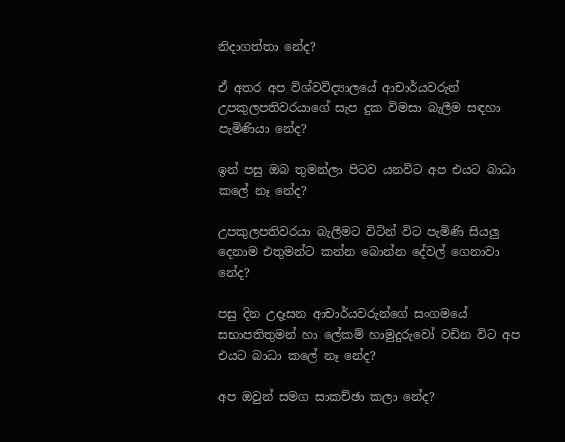නිදාගත්තා නේද?

ඒ අතර අප විශ්වවිද්‍යාලයේ ආචාර්යවරුන් උපකුලපතිවරයාගේ සැප දුක විමසා බැලීම සඳහා පැමිණියා නේද?

ඉන් පසු ඔබ තුමන්ලා පිටව යනවිට අප එයට බාධා කලේ නෑ නේද?

උපකුලපතිවරයා බැලීමට විටින් විට පැමිණි සියලු දෙනාම එතුමන්ට කන්න බොන්න දේවල් ගෙනාවා නේද?

පසු දින උදෑසන ආචාර්යවරුන්ගේ සංගමයේ සභාපතිතුමන් හා ලේකම් හාමුදුරුවෝ වඩින විට අප එයට බාධා කලේ නෑ නේද?

අප ඔවුන් සමග සාකච්ඡා කලා නේද?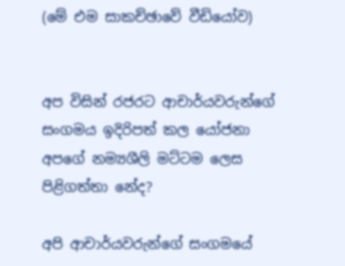(මේ එම සාකච්ඡාවේ වීඩියෝව)


අප විසින් රජරට ආචාර්යවරුන්ගේ සංගමය ඉදිරිපත් කල යෝජනා අපගේ නම්‍යශීලි මට්ටම ලෙස පිළිගත්තා නේද?

අපි ආචාර්යවරුන්ගේ සංගමයේ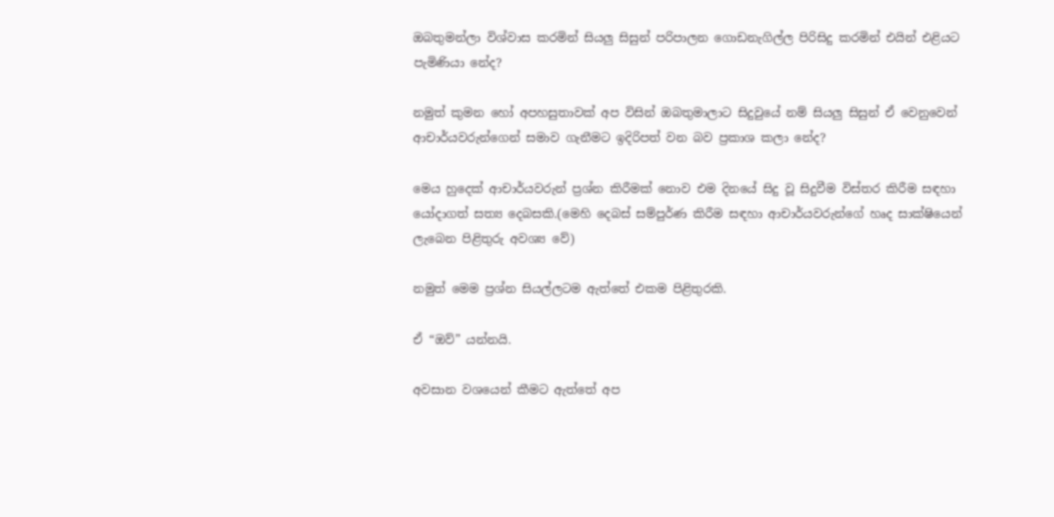ඔබතුමන්ලා විශ්වාස කරමින් සියලු සිසුන් පරිපාලන ගොඩනැගිල්ල පිරිසිදු කරමින් එයින් එළියට පැමිණියා නේද?

නමුත් කුමන හෝ අපහසුතාවක් අප විසින් ඔබතුමාලාට සිදුවුයේ නම් සියලු සිසුන් ඒ වෙනුවෙන් ආචාර්යවරුන්ගෙන් සමාව ගැනීමට ඉදිරිපත් වන බව ප්‍රකාශ කලා නේද?

මෙය හුදෙක් ආචාර්යවරුන් ප්‍රශ්න කිරීමක් නොව එම දිනයේ සිදු වූ සිදුවීම විස්තර කිරීම සඳහා යෝදාගත් සත්‍ය දෙබසකි.(මෙහි දෙබස් සම්පුර්ණ කිරීම සඳහා ආචාර්යවරුන්ගේ හෘද සාක්ෂියෙන් ලැබෙන පිළිතුරු අවශ්‍ය වේ)

නමුත් මෙම ප්‍රශ්න සියල්ලටම ඇත්තේ එකම පිළිතුරකි.

ඒ “ඔව්” යන්නයි.

අවසාන වශයෙන් කීමට ඇත්තේ අප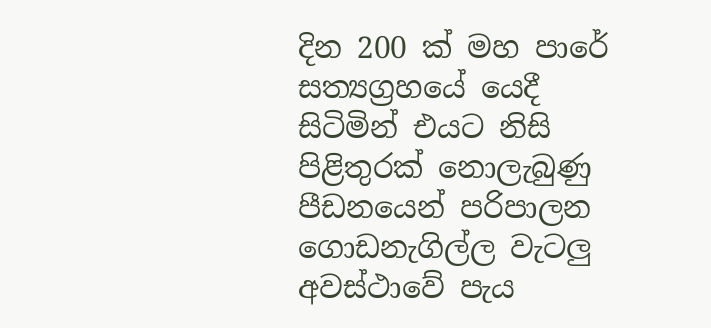දින 200 ක් මහ පාරේ සත්‍යග්‍රහයේ යෙදී සිටිමින් එයට නිසි පිළිතුරක් නොලැබුණු පීඩනයෙන් පරිපාලන ගොඩනැගිල්ල වැටලු අවස්ථාවේ පැය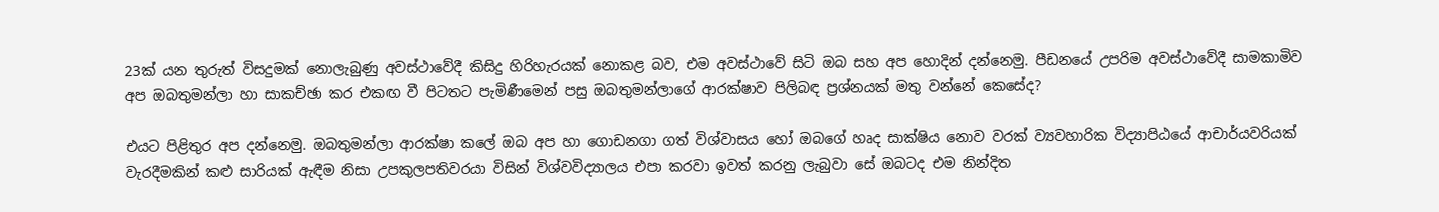23ක් යන තුරුත් විසදුමක් නොලැබුණු අවස්ථාවේදී කිසිදු හිරිහැරයක් නොකළ බව, එම අවස්ථාවේ සිටි ඔබ සහ අප හොදින් දන්නෙමු. පීඩනයේ උපරිම අවස්ථාවේදී සාමකාමිව අප ඔබතුමන්ලා හා සාකච්ඡා කර එකඟ වී පිටතට පැමිණීමෙන් පසු ඔබතුමන්ලාගේ ආරක්ෂාව පිලිබඳ ප්‍රශ්නයක් මතු වන්නේ කෙසේද?

එයට පිළිතුර අප දන්නෙමු. ඔබතුමන්ලා ආරක්ෂා කලේ ඔබ අප හා ගොඩනගා ගත් විශ්වාසය හෝ ඔබගේ හෘද සාක්ෂිය නොව වරක් ව්‍යවහාරික විද්‍යාපිඨයේ ආචාර්යවරියක් වැරදීමකින් කළු සාරියක් ඇඳීම නිසා උපකුලපතිවරයා විසින් විශ්වවිද්‍යාලය එපා කරවා ඉවත් කරනු ලැබුවා සේ ඔබටද එම නින්දිත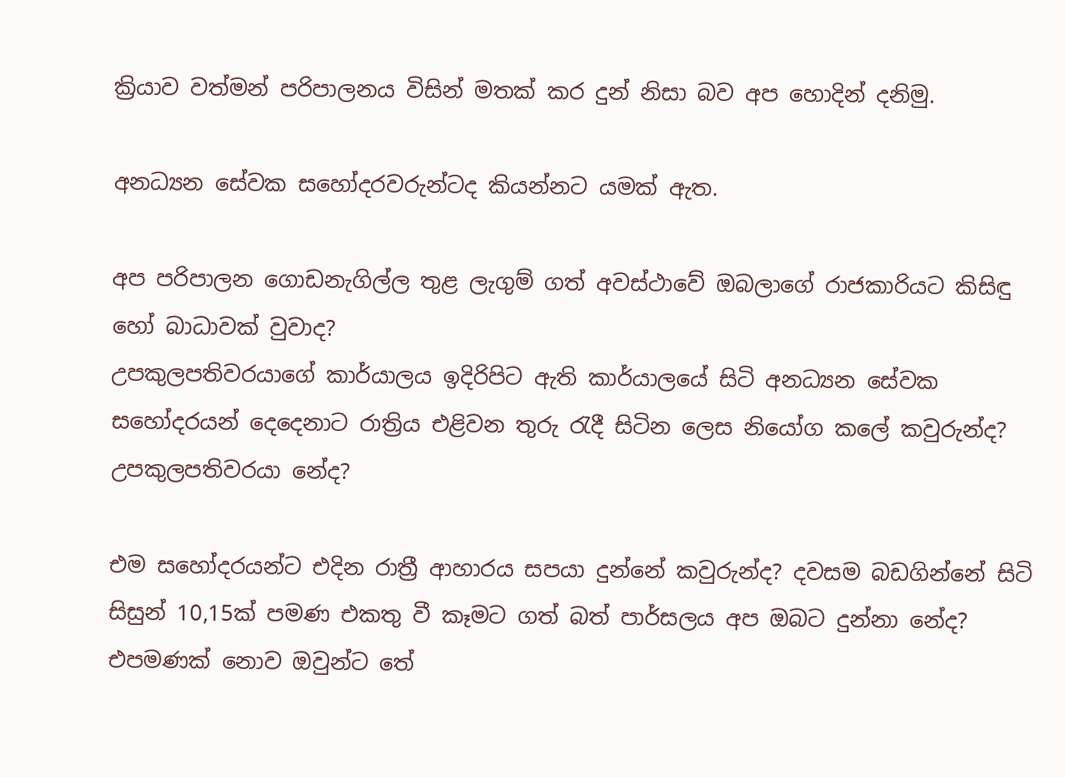ක්‍රියාව වත්මන් පරිපාලනය විසින් මතක් කර දුන් නිසා බව අප හොදින් දනිමු.

අනධ්‍යන සේවක සහෝදරවරුන්ටද කියන්නට යමක් ඇත.

අප පරිපාලන ගොඩනැගිල්ල තුළ ලැගුම් ගත් අවස්ථාවේ ඔබලාගේ රාජකාරියට කිසිඳු හෝ බාධාවක් වුවාද?
උපකුලපතිවරයාගේ කාර්යාලය ඉදිරිපිට ඇති කාර්යාලයේ සිටි අනධ්‍යන සේවක සහෝදරයන් දෙදෙනාට රාත්‍රිය එළිවන තුරු රැදී සිටින ලෙස නියෝග කලේ කවුරුන්ද? උපකුලපතිවරයා නේද?

එම සහෝදරයන්ට එදින රාත්‍රී ආහාරය සපයා දුන්නේ කවුරුන්ද? දවසම බඩගින්නේ සිටි සිසුන් 10,15ක් පමණ එකතු වී කෑමට ගත් බත් පාර්සලය අප ඔබට දුන්නා නේද? එපමණක් නොව ඔවුන්ට තේ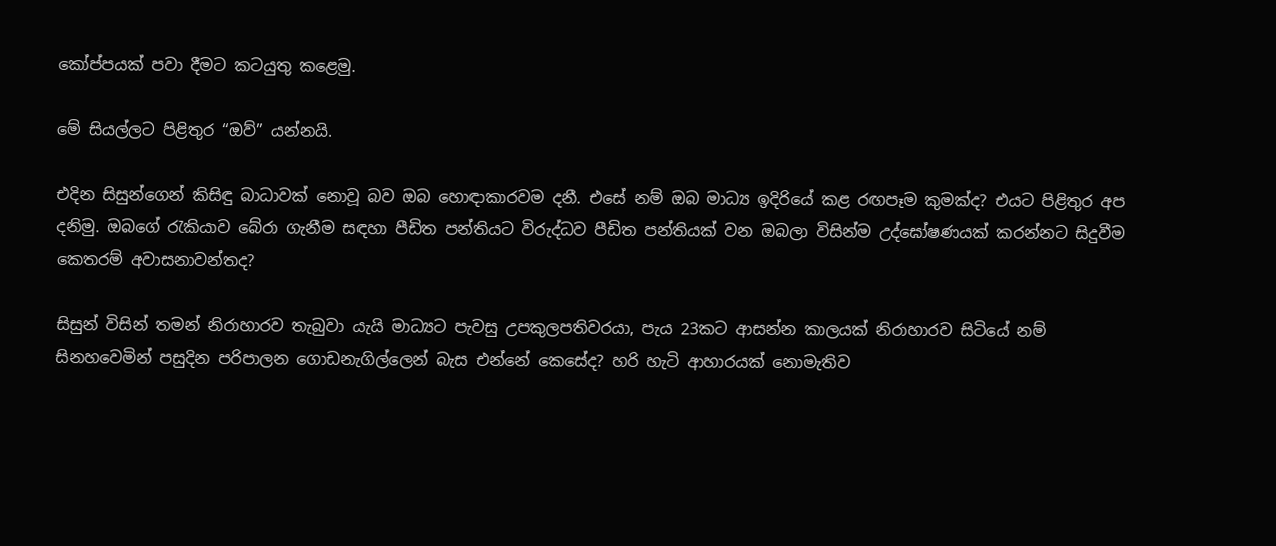කෝප්පයක් පවා දීමට කටයුතු කළෙමු.

මේ සියල්ලට පිළිතුර “ඔව්” යන්නයි.

එදින සිසුන්ගෙන් කිසිඳු බාධාවක් නොවූ බව ඔබ හොඳාකාරවම දනී. එසේ නම් ඔබ මාධ්‍ය ඉදිරියේ කළ රඟපෑම කුමක්ද? එයට පිළිතුර අප දනිමු. ඔබගේ රැකියාව බේරා ගැනීම සඳහා පීඩිත පන්තියට විරුද්ධව පීඩිත පන්තියක් වන ඔබලා විසින්ම උද්ඝෝෂණයක් කරන්නට සිදුවීම කෙතරම් අවාසනාවන්තද?

සිසුන් විසින් තමන් නිරාහාරව තැබුවා යැයි මාධ්‍යට පැවසු උපකුලපතිවරයා, පැය 23කට ආසන්න කාලයක් නිරාහාරව සිටියේ නම් සිනහවෙමින් පසුදින පරිපාලන ගොඩනැගිල්ලෙන් බැස එන්නේ කෙසේද? හරි හැටි ආහාරයක් නොමැතිව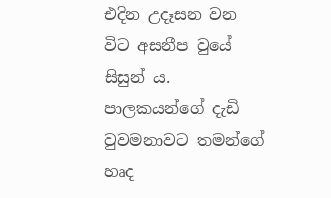එදින උදෑසන වන විට අසනීප වුයේ සිසුන් ය.
පාලකයන්ගේ දැඩි වුවමනාවට තමන්ගේ හෘද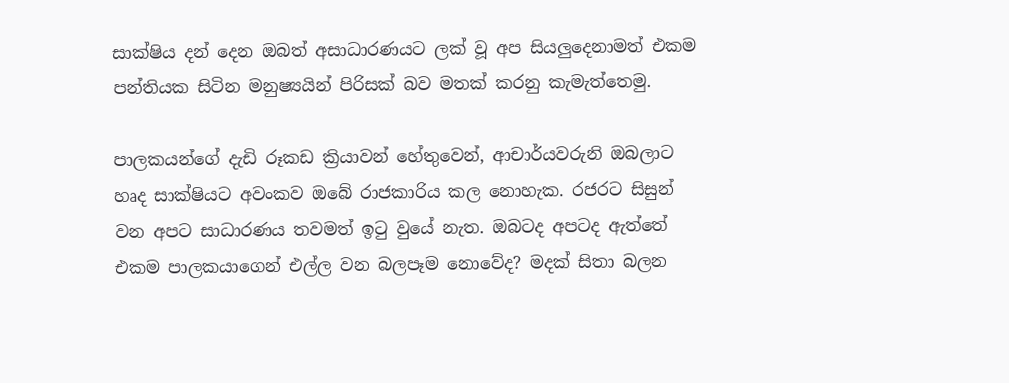සාක්ෂිය දන් දෙන ඔබත් අසාධාරණයට ලක් වූ අප සියලුදෙනාමත් එකම පන්තියක සිටින මනුෂ්‍යයින් පිරිසක් බව මතක් කරනු කැමැත්තෙමු.

පාලකයන්ගේ දැඩි රූකඩ ක්‍රියාවන් හේතුවෙන්, ආචාර්යවරුනි ඔබලාට හෘද සාක්ෂියට අවංකව ඔබේ රාජකාරිය කල නොහැක. රජරට සිසුන් වන අපට සාධාරණය තවමත් ඉටු වුයේ නැත. ඔබටද අපටද ඇත්තේ එකම පාලකයාගෙන් එල්ල වන බලපෑම නොවේද? මදක් සිතා බලන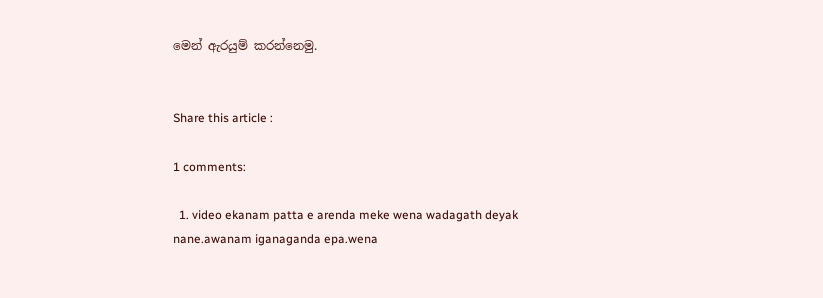මෙන් ඇරයුම් කරන්නෙමු.


Share this article :

1 comments:

  1. video ekanam patta e arenda meke wena wadagath deyak nane.awanam iganaganda epa.wena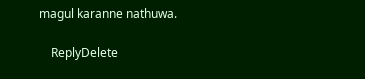magul karanne nathuwa.

    ReplyDelete